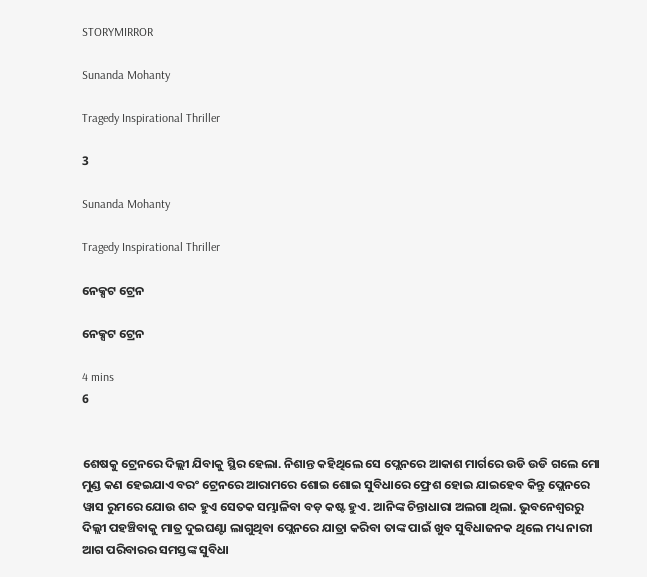STORYMIRROR

Sunanda Mohanty

Tragedy Inspirational Thriller

3

Sunanda Mohanty

Tragedy Inspirational Thriller

ନେକ୍ସଟ ଟ୍ରେନ

ନେକ୍ସଟ ଟ୍ରେନ

4 mins
6


ଶେଷକୁ ଟ୍ରେନରେ ଦିଲ୍ଲୀ ଯିବାକୁ ସ୍ଥିର ହେଲା. ନିଶାନ୍ତ କହିଥିଲେ ସେ ପ୍ଲେନରେ ଆକାଶ ମାର୍ଗରେ ଉଡି ଉଡି ଗଲେ ମୋ ମୁଣ୍ଡ କଣ ହେଇଯାଏ ବରଂ ଟ୍ରେନରେ ଆରାମରେ ଶୋଇ ଶୋଇ ସୁବିଧାରେ ଫ୍ରେଶ ହୋଇ ଯାଇହେବ କିନ୍ତୁ ପ୍ଲେନରେ ୱାସ ରୁମରେ ଯୋଉ ଶବ୍ଦ ହୁଏ ସେତକ ସମ୍ଭାଳିବା ବଡ଼ କଷ୍ଟ ହୁଏ. ଆନିଙ୍କ ଚିନ୍ତାଧାରା ଅଲଗା ଥିଲା. ଭୁବନେଶ୍ୱରରୁ ଦିଲ୍ଲୀ ପହଞ୍ଚିବାକୁ ମାତ୍ର ଦୁଇଘଣ୍ଟା ଲାଗୁଥିବା ପ୍ଲେନରେ ଯାତ୍ରା କରିବା ତାଙ୍କ ପାଇଁ ଖୁବ ସୁବିଧାଜନକ ଥିଲେ ମଧ୍ୟ ନାରୀ ଆଗ ପରିବାରର ସମସ୍ତଙ୍କ ସୁବିଧା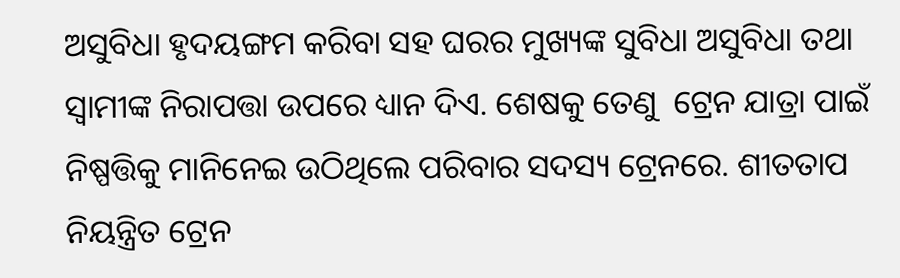ଅସୁବିଧା ହୃଦୟଙ୍ଗମ କରିବା ସହ ଘରର ମୁଖ୍ୟଙ୍କ ସୁବିଧା ଅସୁବିଧା ତଥା ସ୍ୱାମୀଙ୍କ ନିରାପତ୍ତା ଉପରେ ଧ୍ୟାନ ଦିଏ. ଶେଷକୁ ତେଣୁ  ଟ୍ରେନ ଯାତ୍ରା ପାଇଁ ନିଷ୍ପତ୍ତିକୁ ମାନିନେଇ ଉଠିଥିଲେ ପରିବାର ସଦସ୍ୟ ଟ୍ରେନରେ. ଶୀତତାପ ନିୟନ୍ତ୍ରିତ ଟ୍ରେନ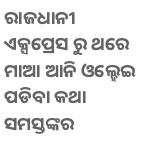ରାଜଧାନୀ ଏକ୍ସପ୍ରେସ ରୁ ଥରେ ମାଆ ଆନି ଓଲ୍ହେଇ ପଡିବା କଥା ସମସ୍ତଙ୍କର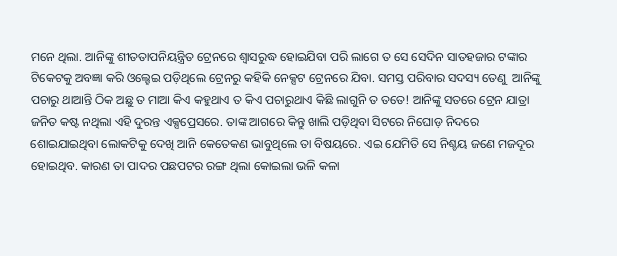ମନେ ଥିଲା. ଆନିଙ୍କୁ ଶୀତତାପନିୟନ୍ତ୍ରିତ ଟ୍ରେନରେ ଶ୍ୱାସରୁଦ୍ଧ ହୋଇଯିବା ପରି ଲାଗେ ତ ସେ ସେଦିନ ସାତହଜାର ଟଙ୍କାର ଟିକେଟକୁ ଅବଜ୍ଞା କରି ଓଲ୍ହେଇ ପଡ଼ିଥିଲେ ଟ୍ରେନରୁ କହିକି ନେକ୍ସଟ ଟ୍ରେନରେ ଯିବା. ସମସ୍ତ ପରିବାର ସଦସ୍ୟ ତେଣୁ  ଆନିଙ୍କୁ ପଚାରୁ ଥାଆନ୍ତି ଠିକ ଅଛୁ ତ ମାଆ କିଏ କହୁଥାଏ ତ କିଏ ପଚାରୁଥାଏ କିଛି ଲାଗୁନି ତ ତତେ! ଆନିଙ୍କୁ ସତରେ ଟ୍ରେନ ଯାତ୍ରା ଜନିତ କଷ୍ଟ ନଥିଲା ଏହି ଦୁରନ୍ତ ଏକ୍ସପ୍ରେସରେ. ତାଙ୍କ ଆଗରେ କିନ୍ତୁ ଖାଲି ପଡ଼ିଥିବା ସିଟରେ ନିଘୋଡ଼ ନିଦରେ ଶୋଇଯାଇଥିବା ଲୋକଟିକୁ ଦେଖି ଆନି କେତେକଣ ଭାବୁଥିଲେ ତା ବିଷୟରେ. ଏଇ ଯେମିତି ସେ ନିଶ୍ଚୟ ଜଣେ ମଜଦୂର ହୋଇଥିବ. କାରଣ ତା ପାଦର ପଛପଟର ରଙ୍ଗ ଥିଲା କୋଇଲା ଭଳି କଳା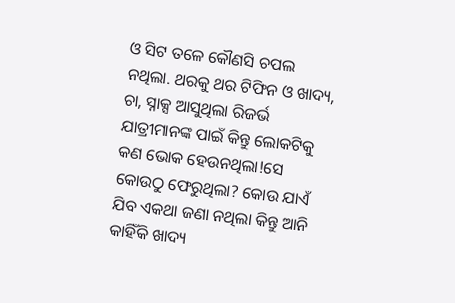ଓ ସିଟ ତଳେ କୌଣସି ଚପଲ ନଥିଲା. ଥରକୁ ଥର ଟିଫିନ ଓ ଖାଦ୍ୟ, ଚା, ସ୍ନାକ୍ସ ଆସୁଥିଲା ରିଜର୍ଭ ଯାତ୍ରୀମାନଙ୍କ ପାଇଁ କିନ୍ତୁ ଲୋକଟିକୁ କଣ ଭୋକ ହେଉନଥିଲା!ସେ କୋଉଠୁ ଫେରୁଥିଲା? କୋଉ ଯାଏଁ ଯିବ ଏକଥା ଜଣା ନଥିଲା କିନ୍ତୁ ଆନି କାହିଁକି ଖାଦ୍ୟ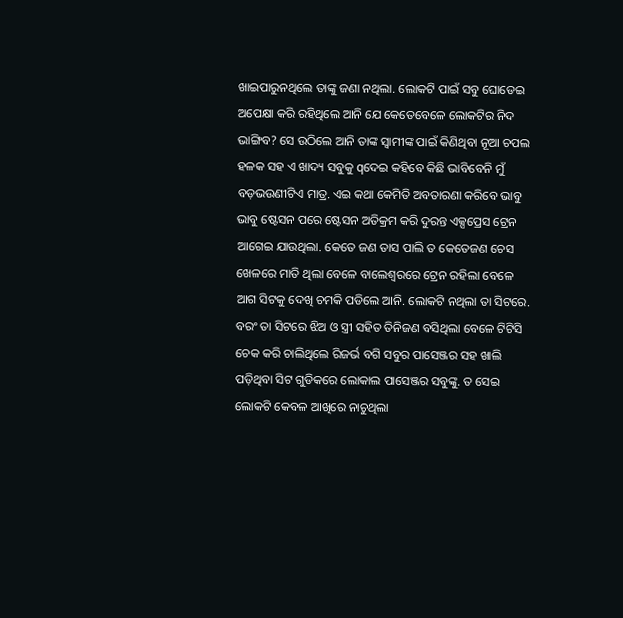ଖାଇପାରୁନଥିଲେ ତାଙ୍କୁ ଜଣା ନଥିଲା. ଲୋକଟି ପାଇଁ ସବୁ ଘୋଡେଇ ଅପେକ୍ଷା କରି ରହିଥିଲେ ଆନି ଯେ କେତେବେଳେ ଲୋକଟିର ନିଦ ଭାଙ୍ଗିବ? ସେ ଉଠିଲେ ଆନି ତାଙ୍କ ସ୍ୱାମୀଙ୍କ ପାଇଁ କିଣିଥିବା ନୂଆ ଚପଲ ହଳକ ସହ ଏ ଖାଦ୍ୟ ସବୁକୁ qଦେଇ କହିବେ କିଛି ଭାବିବେନି ମୁଁ ବଡ଼ଭଉଣୀଟିଏ ମାତ୍ର. ଏଇ କଥା କେମିତି ଅବତାରଣା କରିବେ ଭାବୁ ଭାବୁ ଷ୍ଟେସନ ପରେ ଷ୍ଟେସନ ଅତିକ୍ରମ କରି ଦୁରନ୍ତ ଏକ୍ସପ୍ରେସ ଟ୍ରେନ ଆଗେଇ ଯାଉଥିଲା. କେତେ ଜଣ ତାସ ପାଲି ତ କେତେଜଣ ଚେସ ଖେଳରେ ମାତି ଥିଲା ବେଳେ ବାଲେଶ୍ବରରେ ଟ୍ରେନ ରହିଲା ବେଳେ ଆଗ ସିଟକୁ ଦେଖି ଚମକି ପଡିଲେ ଆନି. ଲୋକଟି ନଥିଲା ତା ସିଟରେ. ବରଂ ତା ସିଟରେ ଝିଅ ଓ ସ୍ତ୍ରୀ ସହିତ ତିନିଜଣ ବସିଥିଲା ବେଳେ ଟିଟିସି ଚେକ କରି ଚାଲିଥିଲେ ରିଜର୍ଭ ବଗି ସବୁର ପାସେଞ୍ଜର ସହ ଖାଲି ପଡ଼ିଥିବା ସିଟ ଗୁଡିକରେ ଲୋକାଲ ପାସେଞ୍ଜର ସବୁଙ୍କୁ. ତ ସେଇ ଲୋକଟି କେବଳ ଆଖିରେ ନାଚୁଥିଲା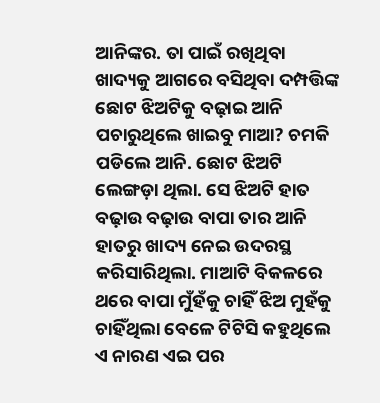ଆନିଙ୍କର. ତା ପାଇଁ ରଖିଥିବା ଖାଦ୍ୟକୁ ଆଗରେ ବସିଥିବା ଦମ୍ପତ୍ତିଙ୍କ ଛୋଟ ଝିଅଟିକୁ ବଢ଼ାଇ ଆନି ପଚାରୁଥିଲେ ଖାଇବୁ ମାଆ? ଚମକି ପଡିଲେ ଆନି. ଛୋଟ ଝିଅଟି ଲେଙ୍ଗଡ଼ା ଥିଲା. ସେ ଝିଅଟି ହାତ ବଢ଼ାଉ ବଢ଼ାଉ ବାପା ତାର ଆନି ହାତରୁ ଖାଦ୍ୟ ନେଇ ଉଦରସ୍ଥ କରିସାରିଥିଲା. ମାଆଟି ବିକଳରେ ଥରେ ବାପା ମୁଁହଁକୁ ଚାହିଁ ଝିଅ ମୁହଁକୁ ଚାହିଁଥିଲା ବେଳେ ଟିଟିସି କହୁଥିଲେ ଏ ନାରଣ ଏଇ ପର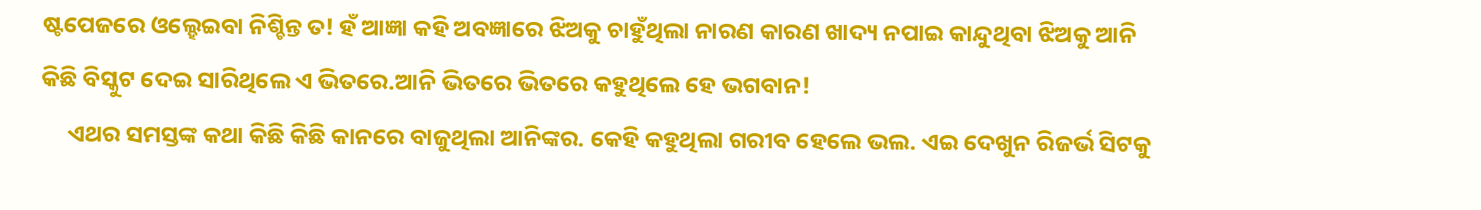ଷ୍ଟପେଜରେ ଓଲ୍ହେଇବା ନିଶ୍ଚିନ୍ତ ତ! ହଁ ଆଜ୍ଞା କହି ଅବଜ୍ଞାରେ ଝିଅକୁ ଚାହୁଁଥିଲା ନାରଣ କାରଣ ଖାଦ୍ୟ ନପାଇ କାନ୍ଦୁଥିବା ଝିଅକୁ ଆନି କିଛି ବିସ୍କୁଟ ଦେଇ ସାରିଥିଲେ ଏ ଭିତରେ.ଆନି ଭିତରେ ଭିତରେ କହୁଥିଲେ ହେ ଭଗବାନ!
     ଏଥର ସମସ୍ତଙ୍କ କଥା କିଛି କିଛି କାନରେ ବାଜୁଥିଲା ଆନିଙ୍କର. କେହି କହୁଥିଲା ଗରୀବ ହେଲେ ଭଲ. ଏଇ ଦେଖୁନ ରିଜର୍ଭ ସିଟକୁ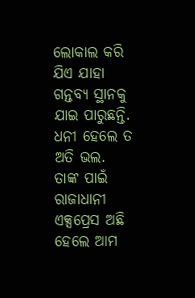ଲୋକାଲ କରି ଯିଏ ଯାହା ଗନ୍ତବ୍ୟ ସ୍ଥାନକୁ ଯାଇ ପାରୁଛନ୍ତି. ଧନୀ ହେଲେ ତ ଅତି ଭଲ. ତାଙ୍କ ପାଇଁ ରାଜାଧାନୀ ଏକ୍ସପ୍ରେସ ଅଛି ହେଲେ ଆମ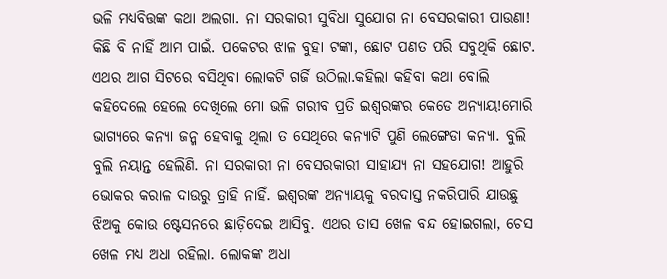ଭଳି ମଧ୍ୟବିତ୍ତଙ୍କ କଥା ଅଲଗା. ନା ସରକାରୀ ସୁବିଧା ସୁଯୋଗ ନା ବେସରକାରୀ ପାଉଣା! କିଛି ବି ନାହିଁ ଆମ ପାଇଁ. ପକେଟର ଝାଳ ବୁହା ଟଙ୍କା, ଛୋଟ ପଣତ ପରି ସବୁଥିକି ଛୋଟ. ଏଥର ଆଗ ସିଟରେ ବସିଥିବା ଲୋକଟି ଗର୍ଜି ଉଠିଲା.କହିଲା କହିବା କଥା ବୋଲି କହିଦେଲେ ହେଲେ ଦେଖିଲେ ମୋ ଭଳି ଗରୀବ ପ୍ରତି ଇଶ୍ୱରଙ୍କର କେଡେ ଅନ୍ୟାୟ!ମୋରି ଭାଗ୍ୟରେ କନ୍ୟା ଜନ୍ମ ହେବାକୁ ଥିଲା ତ ସେଥିରେ କନ୍ୟାଟି ପୁଣି ଲେଙ୍ଗେଡା କନ୍ୟା. ବୁଲି ବୁଲି ନୟାନ୍ତ ହେଲିଣି. ନା ସରକାରୀ ନା ବେସରକାରୀ ସାହାଯ୍ୟ ନା ସହଯୋଗ! ଆହୁରି ଭୋକର କରାଳ ଦାଉରୁ ତ୍ରାହି ନାହିଁ. ଇଶ୍ୱରଙ୍କ ଅନ୍ୟାୟକୁ ବରଦାସ୍ତ ନକରିପାରି ଯାଉଛୁ ଝିଅକୁ କୋଉ ଷ୍ଟେସନରେ ଛାଡ଼ିଦେଇ ଆସିବୁ. ଏଥର ତାସ ଖେଳ ବନ୍ଦ ହୋଇଗଲା, ଚେସ ଖେଳ ମଧ୍ୟ ଅଧା ରହିଲା. ଲୋକଙ୍କ ଅଧା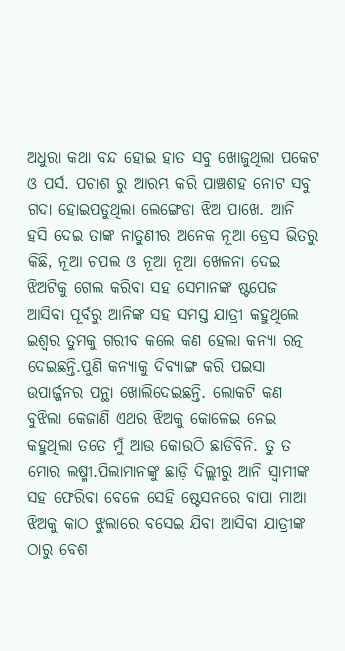ଅଧୁରା କଥା ବନ୍ଦ ହୋଇ ହାତ ସବୁ ଖୋଜୁଥିଲା ପକେଟ ଓ ପର୍ସ. ପଚାଶ ରୁ ଆରମ୍ଭ କରି ପାଞ୍ଚଶହ ନୋଟ ସବୁ ଗଦା ହୋଇପଡୁଥିଲା ଲେଙ୍ଗେଡା ଝିଅ ପାଖେ. ଆନି ହସି ଦେଇ ତାଙ୍କ ନାତୁଣୀର ଅନେକ ନୂଆ ଡ୍ରେସ ଭିତରୁ କିଛି, ନୂଆ ଚପଲ ଓ ନୂଆ ନୂଆ ଖେଳନା ଦେଇ ଝିଅଟିକୁ ଗେଲ କରିବା ସହ ସେମାନଙ୍କ ଷ୍ଟପେଜ ଆସିବା ପୂର୍ବରୁ ଆନିଙ୍କ ସହ ସମସ୍ତ ଯାତ୍ରୀ କହୁଥିଲେ ଇଶ୍ୱର ତୁମକୁ ଗରୀବ କଲେ କଣ ହେଲା କନ୍ୟା ରତ୍ନ ଦେଇଛନ୍ତି.ପୁଣି କନ୍ୟାକୁ ଦିବ୍ୟାଙ୍ଗ କରି ପଇସା ଉପାର୍ଜ୍ଜନର ପନ୍ଥା ଖୋଲିଦେଇଛନ୍ତି. ଲୋକଟି କଣ ବୁଝିଲା କେଜାଣି ଏଥର ଝିଅକୁ କୋଳେଇ ନେଇ କହୁଥିଲା ତତେ ମୁଁ ଆଉ କୋଉଠି ଛାଡିବିନି. ତୁ ତ ମୋର ଲଷ୍ମୀ.ପିଲାମାନଙ୍କୁ ଛାଡ଼ି ଦିଲ୍ଲୀରୁ ଆନି ସ୍ୱାମୀଙ୍କ ସହ ଫେରିବା ବେଳେ ସେହି ଷ୍ଟେସନରେ ବାପା ମାଆ ଝିଅକୁ କାଠ ଝୁଲାରେ ବସେଇ ଯିବା ଆସିବା ଯାତ୍ରୀଙ୍କ ଠାରୁ ବେଶ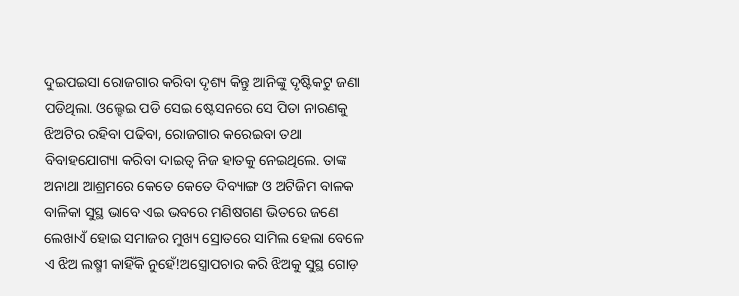ଦୁଇପଇସା ରୋଜଗାର କରିବା ଦୃଶ୍ୟ କିନ୍ତୁ ଆନିଙ୍କୁ ଦୃଷ୍ଟିକଟୁ ଜଣା ପଡିଥିଲା. ଓଲ୍ହେଇ ପଡି ସେଇ ଷ୍ଟେସନରେ ସେ ପିତା ନାରଣକୁ ଝିଅଟିର ରହିବା ପଢିବା, ରୋଜଗାର କରେଇବା ତଥା ବିବାହଯୋଗ୍ୟା କରିବା ଦାଇତ୍ୱ ନିଜ ହାତକୁ ନେଇଥିଲେ. ତାଙ୍କ ଅନାଥା ଆଶ୍ରମରେ କେତେ କେତେ ଦିବ୍ୟାଙ୍ଗ ଓ ଅଟିଜିମ ବାଳକ ବାଳିକା ସୁସ୍ଥ ଭାବେ ଏଇ ଭବରେ ମଣିଷଗଣ ଭିତରେ ଜଣେ ଲେଖାଏଁ ହୋଇ ସମାଜର ମୁଖ୍ୟ ସ୍ରୋତରେ ସାମିଲ ହେଲା ବେଳେ ଏ ଝିଅ ଲଷ୍ମୀ କାହିଁକି ନୁହେଁ!ଅସ୍ତ୍ରୋପଚାର କରି ଝିଅକୁ ସୁସ୍ଥ ଗୋଡ଼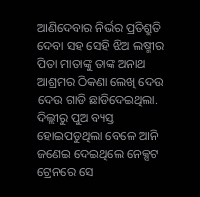ଆଣିଦେବାର ନିର୍ଭର ପ୍ରତିଶ୍ରୁତି ଦେବା ସହ ସେହି ଝିଅ ଲଷ୍ମୀର ପିତା ମାତାଙ୍କୁ ତାଙ୍କ ଅନାଥ ଆଶ୍ରମର ଠିକଣା ଲେଖି ଦେଉ ଦେଉ ଗାଡି ଛାଡିଦେଇଥିଲା. ଦିଲ୍ଲୀରୁ ପୁଅ ବ୍ୟସ୍ତ ହୋଇପଡୁଥିଲା ବେଳେ ଆନି ଜଣେଇ ଦେଇଥିଲେ ନେକ୍ସଟ ଟ୍ରେନରେ ସେ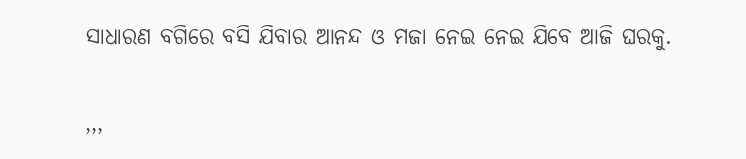ସାଧାରଣ ବଗିରେ ବସି ଯିବାର ଆନନ୍ଦ ଓ ମଜା ନେଇ ନେଇ ଯିବେ ଆଜି ଘରକୁ.

,,,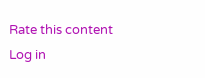Rate this content
Log in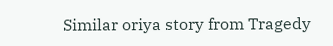Similar oriya story from Tragedy